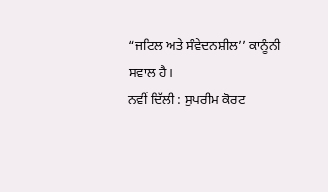“ਜਟਿਲ ਅਤੇ ਸੰਵੇਦਨਸ਼ੀਲ’’ ਕਾਨੂੰਨੀ ਸਵਾਲ ਹੈ।
ਨਵੀਂ ਦਿੱਲੀ : ਸੁਪਰੀਮ ਕੋਰਟ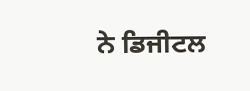ਨੇ ਡਿਜੀਟਲ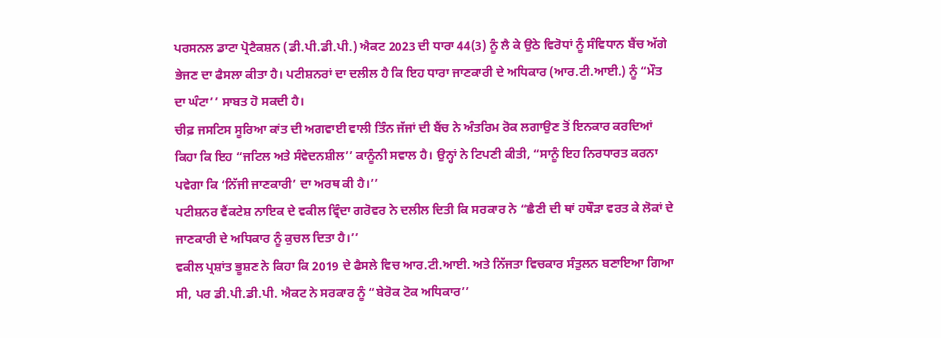ਪਰਸਨਲ ਡਾਟਾ ਪ੍ਰੋਟੈਕਸ਼ਨ (ਡੀ.ਪੀ.ਡੀ.ਪੀ.) ਐਕਟ 2023 ਦੀ ਧਾਰਾ 44(3) ਨੂੰ ਲੈ ਕੇ ਉਠੇ ਵਿਰੋਧਾਂ ਨੂੰ ਸੰਵਿਧਾਨ ਬੈਂਚ ਅੱਗੇ ਭੇਜਣ ਦਾ ਫੈਸਲਾ ਕੀਤਾ ਹੈ। ਪਟੀਸ਼ਨਰਾਂ ਦਾ ਦਲੀਲ ਹੈ ਕਿ ਇਹ ਧਾਰਾ ਜਾਣਕਾਰੀ ਦੇ ਅਧਿਕਾਰ (ਆਰ.ਟੀ.ਆਈ.) ਨੂੰ “ਮੌਤ ਦਾ ਘੰਟਾ’’ ਸਾਬਤ ਹੋ ਸਕਦੀ ਹੈ।
ਚੀਫ਼ ਜਸਟਿਸ ਸੂਰਿਆ ਕਾਂਤ ਦੀ ਅਗਵਾਈ ਵਾਲੀ ਤਿੰਨ ਜੱਜਾਂ ਦੀ ਬੈਂਚ ਨੇ ਅੰਤਰਿਮ ਰੋਕ ਲਗਾਉਣ ਤੋਂ ਇਨਕਾਰ ਕਰਦਿਆਂ ਕਿਹਾ ਕਿ ਇਹ “ਜਟਿਲ ਅਤੇ ਸੰਵੇਦਨਸ਼ੀਲ’’ ਕਾਨੂੰਨੀ ਸਵਾਲ ਹੈ। ਉਨ੍ਹਾਂ ਨੇ ਟਿਪਣੀ ਕੀਤੀ, “ਸਾਨੂੰ ਇਹ ਨਿਰਧਾਰਤ ਕਰਨਾ ਪਵੇਗਾ ਕਿ ‘ਨਿੱਜੀ ਜਾਣਕਾਰੀ’ ਦਾ ਅਰਥ ਕੀ ਹੈ।’’
ਪਟੀਸ਼ਨਰ ਵੈਂਕਟੇਸ਼ ਨਾਇਕ ਦੇ ਵਕੀਲ ਵ੍ਰਿੰਦਾ ਗਰੋਵਰ ਨੇ ਦਲੀਲ ਦਿਤੀ ਕਿ ਸਰਕਾਰ ਨੇ “ਛੈਣੀ ਦੀ ਥਾਂ ਹਥੌੜਾ ਵਰਤ ਕੇ ਲੋਕਾਂ ਦੇ ਜਾਣਕਾਰੀ ਦੇ ਅਧਿਕਾਰ ਨੂੰ ਕੁਚਲ ਦਿਤਾ ਹੈ।’’
ਵਕੀਲ ਪ੍ਰਸ਼ਾਂਤ ਭੂਸ਼ਣ ਨੇ ਕਿਹਾ ਕਿ 2019 ਦੇ ਫੈਸਲੇ ਵਿਚ ਆਰ.ਟੀ.ਆਈ. ਅਤੇ ਨਿੱਜਤਾ ਵਿਚਕਾਰ ਸੰਤੁਲਨ ਬਣਾਇਆ ਗਿਆ ਸੀ, ਪਰ ਡੀ.ਪੀ.ਡੀ.ਪੀ. ਐਕਟ ਨੇ ਸਰਕਾਰ ਨੂੰ “ਬੇਰੋਕ ਟੋਕ ਅਧਿਕਾਰ’’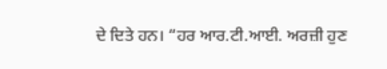ਦੇ ਦਿਤੇ ਹਨ। “ਹਰ ਆਰ.ਟੀ.ਆਈ. ਅਰਜ਼ੀ ਹੁਣ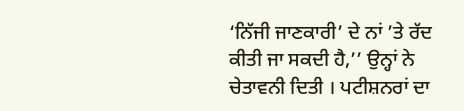‘ਨਿੱਜੀ ਜਾਣਕਾਰੀ’ ਦੇ ਨਾਂ ’ਤੇ ਰੱਦ ਕੀਤੀ ਜਾ ਸਕਦੀ ਹੈ,’’ ਉਨ੍ਹਾਂ ਨੇ ਚੇਤਾਵਨੀ ਦਿਤੀ । ਪਟੀਸ਼ਨਰਾਂ ਦਾ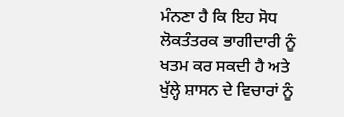ਮੰਨਣਾ ਹੈ ਕਿ ਇਹ ਸੋਧ ਲੋਕਤੰਤਰਕ ਭਾਗੀਦਾਰੀ ਨੂੰ ਖਤਮ ਕਰ ਸਕਦੀ ਹੈ ਅਤੇ ਖੁੱਲ੍ਹੇ ਸ਼ਾਸਨ ਦੇ ਵਿਚਾਰਾਂ ਨੂੰ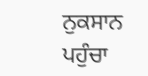ਨੁਕਸਾਨ ਪਹੁੰਚਾ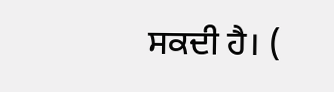ਸਕਦੀ ਹੈ। (